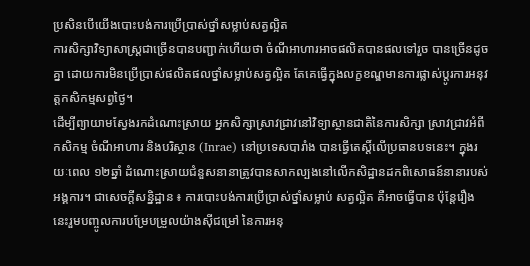ប្រសិនបើយើងបោះបង់ការប្រើប្រាស់ថ្នាំសម្លាប់សត្វល្អិត
ការសិក្សាវិទ្យាសាស្រ្តជាច្រើនបានបញ្ជាក់ហើយថា ចំណីអាហារអាចផលិតបានផលទៅរួច បានច្រើនដូចគ្នា ដោយការមិនប្រើប្រាស់ផលិតផលថ្នាំសម្លាប់សត្វល្អិត តែគេធ្វើក្នុងលក្ខខណ្ឌមានការផ្លាស់ប្តូរការអនុវត្តកសិកម្មសព្វថ្ងៃ។
ដើម្បីព្យាយាមស្វែងរកដំណោះស្រាយ អ្នកសិក្សាស្រាវជ្រាវនៅវិទ្យាស្ថានជាតិនៃការសិក្សា ស្រាវជ្រាវអំពីកសិកម្ម ចំណីអាហារ និងបរិស្ថាន (Inrae) នៅប្រទេសបារាំង បានធ្វើតេស្តិ៍លើប្រធានបទនេះ។ ក្នុងរយៈពេល ១២ឆ្នាំ ដំណោះស្រាយជំនួសនានាត្រូវបានសាកល្បងនៅលើកសិដ្ឋានដកពិសោធន៍នានារបស់អង្គការ។ ជាសេចក្តីសន្និដ្ឋាន ៖ ការបោះបង់ការប្រើប្រាស់ថ្នាំសម្លាប់ សត្វល្អិត គឺអាចធ្វើបាន ប៉ុន្តែរឿងនេះរួមបញ្ចូលការបម្រែបម្រួលយ៉ាងស៊ីជម្រៅ នៃការអនុ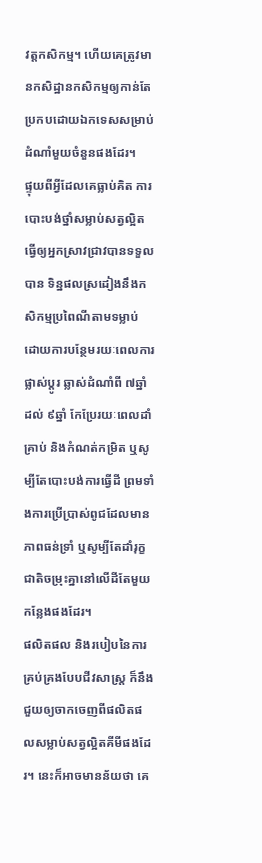វត្តកសិកម្ម។ ហើយគេត្រូវមានកសិដ្ឋានកសិកម្មឲ្យកាន់តែប្រកបដោយឯកទេសសម្រាប់ដំណាំមួយចំនួនផងដែរ។
ផ្ទុយពីអ្វីដែលគេធ្លាប់គិត ការបោះបង់ថ្នាំសម្លាប់សត្វល្អិត ធ្វើឲ្យអ្នកស្រាវជ្រាវបានទទួលបាន ទិន្នផលស្រដៀងនឹងកសិកម្មប្រពៃណីតាមទម្លាប់ ដោយការបន្ថែមរយៈពេលការផ្លាស់ប្តូរ ឆ្លាស់ដំណាំពី ៧ឆ្នាំ ដល់ ៩ឆ្នាំ កែប្រែរយៈពេលដាំគ្រាប់ និងកំណត់កម្រិត ឬសូម្បីតែបោះបង់ការធ្វើដី ព្រមទាំងការប្រើប្រាស់ពូជដែលមានភាពធន់ទ្រាំ ឬសូម្បីតែដាំរុក្ខជាតិចម្រុះគ្នានៅលើដីតែមួយកន្លែងផងដែរ។
ផលិតផល និងរបៀបនៃការគ្រប់គ្រងបែបជីវសាស្រ្ត ក៏នឹងជួយឲ្យចាកចេញពីផលិតផលសម្លាប់សត្វល្អិតគីមីផងដែរ។ នេះក៏អាចមានន័យថា គេ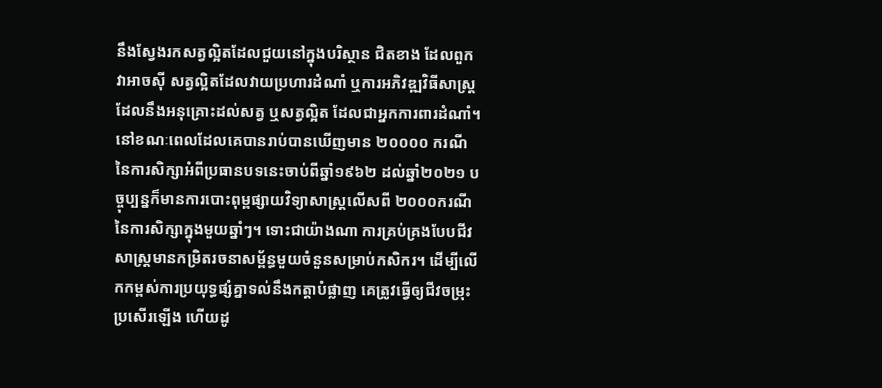នឹងស្វែងរកសត្វល្អិតដែលជួយនៅក្នុងបរិស្ថាន ជិតខាង ដែលពួកវាអាចស៊ី សត្វល្អិតដែលវាយប្រហារដំណាំ ឬការអភិវឌ្ឍវិធីសាស្រ្តដែលនឹងអនុគ្រោះដល់សត្វ ឬសត្វល្អិត ដែលជាអ្នកការពារដំណាំ។ នៅខណៈពេលដែលគេបានរាប់បានឃើញមាន ២០០០០ ករណី នៃការសិក្សាអំពីប្រធានបទនេះចាប់ពីឆ្នាំ១៩៦២ ដល់ឆ្នាំ២០២១ បច្ចុប្បន្នក៏មានការបោះពុម្ពផ្សាយវិទ្យាសាស្ត្រលើសពី ២០០០ករណីនៃការសិក្សាក្នុងមួយឆ្នាំៗ។ ទោះជាយ៉ាងណា ការគ្រប់គ្រងបែបជីវសាស្រ្តមានកម្រិតរចនាសម្ព័ន្ធមួយចំនួនសម្រាប់កសិករ។ ដើម្បីលើកកម្ពស់ការប្រយុទ្ធផ្សំគ្នាទល់នឹងកត្តាបំផ្លាញ គេត្រូវធ្វើឲ្យជីវចម្រុះប្រសើរឡើង ហើយដូ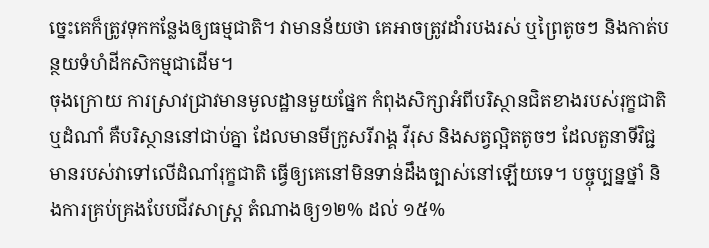ច្នេះគេក៏ត្រូវទុកកន្លែងឲ្យធម្មជាតិ។ វាមានន័យថា គេអាចត្រូវដាំរបងរស់ ឬព្រៃតូចៗ និងកាត់បន្ថយទំហំដីកសិកម្មជាដើម។
ចុងក្រោយ ការស្រាវជ្រាវមានមូលដ្ឋានមួយផ្នែក កំពុងសិក្សាអំពីបរិស្ថានជិតខាងរបស់រុក្ខជាតិ ឬដំណាំ គឺបរិស្ថាននៅជាប់គ្នា ដែលមានមីក្រូសរីរាង្គ វីរុស និងសត្វល្អិតតូចៗ ដែលតួនាទីវិជ្ជមានរបស់វាទៅលើដំណាំរុក្ខជាតិ ធ្វើឲ្យគេនៅមិនទាន់ដឹងច្បាស់នៅឡើយទេ។ បច្ចុប្បន្នថ្នាំ និងការគ្រប់គ្រងបែបជីវសាស្រ្ត តំណាងឲ្យ១២% ដល់ ១៥%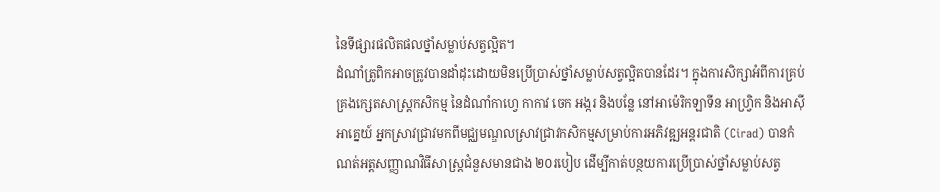នៃទីផ្សារផលិតផលថ្នាំសម្លាប់សត្វល្អិត។
ដំណាំត្រូពិកអាចត្រូវបានដាំដុះដោយមិនប្រើប្រាស់ថ្នាំសម្លាប់សត្វល្អិតបានដែរ។ ក្នុងការសិក្សាអំពីការគ្រប់គ្រងក្សេតសាស្រ្តកសិកម្ម នៃដំណាំកាហ្វេ កាកាវ ចេក អង្ករ និងបន្លែ នៅអាម៉េរិកឡាទីន អាហ្វ្រិក និងអាស៊ីអាគ្នេយ៍ អ្នកស្រាវជ្រាវមកពីមជ្ឈមណ្ឌលស្រាវជ្រាវកសិកម្មសម្រាប់ការអភិវឌ្ឍអន្តរជាតិ (Cirad) បានកំណត់អត្តសញ្ញាណវិធីសាស្រ្តជំនួសមានជាង ២០របៀប ដើម្បីកាត់បន្ថយការប្រើប្រាស់ថ្នាំសម្លាប់សត្វ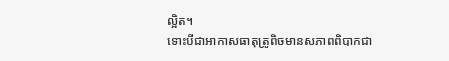ល្អិត។
ទោះបីជាអាកាសធាតុត្រូពិចមានសភាពពិបាកជា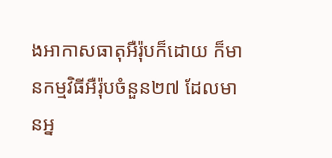ងអាកាសធាតុអឺរ៉ុបក៏ដោយ ក៏មានកម្មវិធីអឺរ៉ុបចំនួន២៧ ដែលមានអ្ន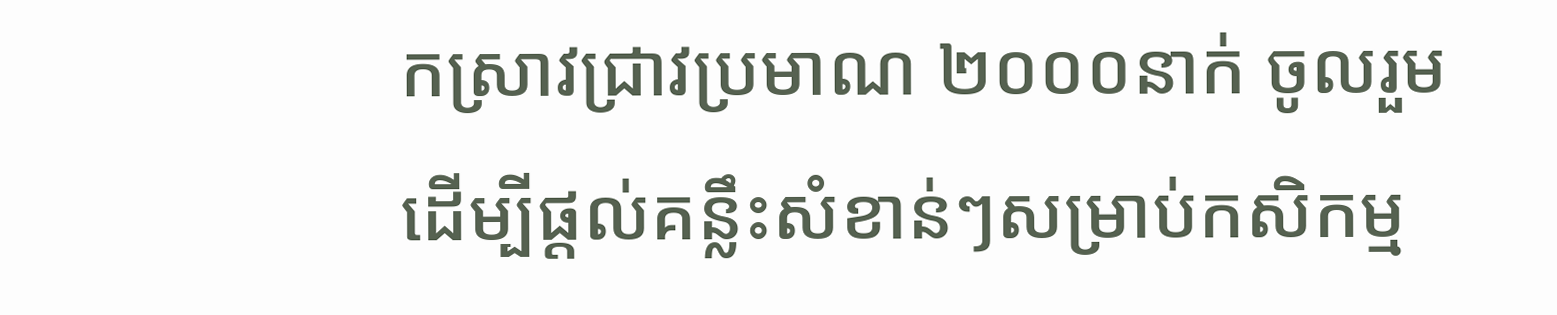កស្រាវជ្រាវប្រមាណ ២០០០នាក់ ចូលរួម ដើម្បីផ្តល់គន្លឹះសំខាន់ៗសម្រាប់កសិកម្ម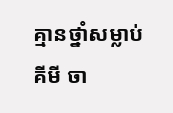គ្មានថ្នាំសម្លាប់គីមី ចា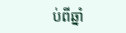ប់ពីឆ្នាំ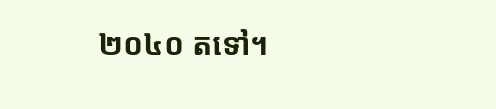២០៤០ តទៅ។